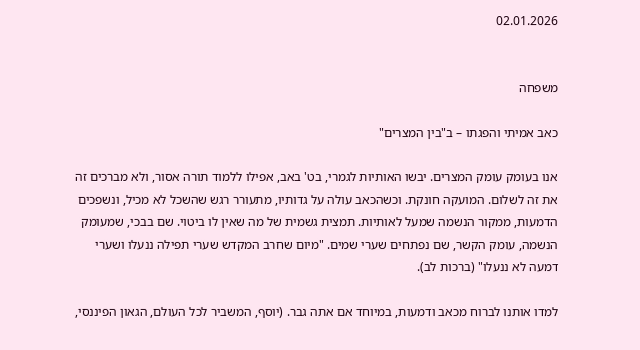02.01.2026


משפחה

כאב אמיתי והפגתו – ב"בין המצרים"

אנו בעומק עומק המצרים. יבשו האותיות לגמרי, בט' באב, אפילו ללמוד תורה אסור, ולא מברכים זה את זה לשלום. המועקה חונקת. וכשהכאב עולה על גדותיו, מתעורר רגש שהשכל לא מכיל, ונשפכים הדמעות, ממקור הנשמה שמעל לאותיות. תמצית גשמית של מה שאין לו ביטוי. שם בבכי, שמעומק הנשמה, עומק הקשר, שם נפתחים שערי שמים. "מיום שחרב המקדש שערי תפילה ננעלו ושערי דמעה לא ננעלו" (ברכות לב).

למדו אותנו לברוח מכאב ודמעות, במיוחד אם אתה גבר. (יוסף, המשביר לכל העולם, הגאון הפיננסי,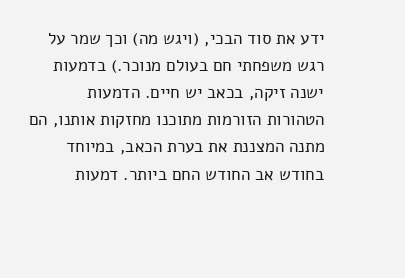ידע את סוד הבכי, (ויגש מה) וכך שמר על רגש משפחתי חם בעולם מנוכר.) בדמעות ישנה זיקה, בכאב יש חיים. הדמעות הטהורות הזורמות מתוכנו מחזקות אותנו, הם מתנה המצננת את בערת הכאב, במיוחד בחודש אב החודש החם ביותר. דמעות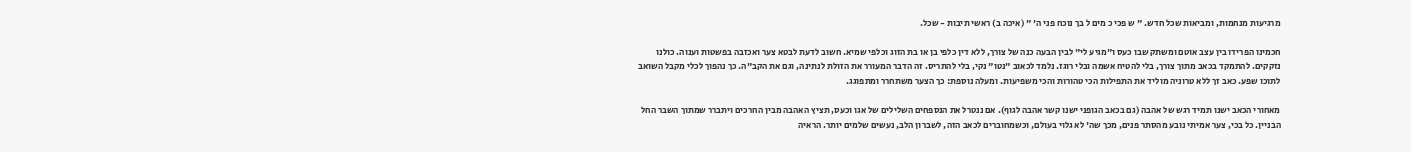מרגיעות מנחמות, ומביאות שכל חדש. " ש פכי כ מים ל בך נוכח פני ה' " (איכה ב) ראשי תיבות - שכל.

חכמינו הפרידו בין עצב אוטם ומשתק שבו כעס ו"מגיע לי" לבין הבעה כנה של צורך, ללא דין כלפי בן או בת הזוג וכלפי שמיא. חשוב לדעת לבטא צער ואכזבה בפשטות וענוה. כולנו נזקקים. להתמקד בכאב מתוך צורך, בלי להטיח אשמה ובלי רוגז. נלמד לכאוב "נטו" נקי, בלי להתריס. זה הדבר המעורר את הזולת לנתינה, וגם את הקב"ה. כך נהפוך לכלי מקבל השואב לתוכו שפע. כאב זך ללא טרוניה מוליד את התפילות הכי טהורות והכי משפיעות. ומעלה נוספת: כך הצער משתחרר ומתפוגג.

מאחורי הכאב ישנו תמיד רגש של אהבה (גם בכאב הגופני ישנו קשר אהבה לגוף). אם ננטרל את הנספחים השלילים של אגו וכעס, תציץ האהבה מבין החרכים ויתברר שמתוך השבר החל הבניין. כל בכי, צער אמיתי נובע מהסתר פנים, מכך שה' לא גלוי בעולם, וכשמחוברים לכאב הזה, לשברון הלב, נעשים שלמים יותר. הראיה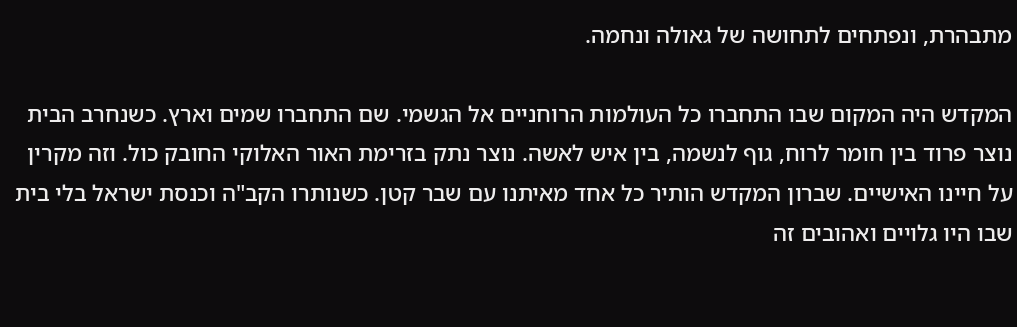מתבהרת, ונפתחים לתחושה של גאולה ונחמה.

המקדש היה המקום שבו התחברו כל העולמות הרוחניים אל הגשמי. שם התחברו שמים וארץ. כשנחרב הבית נוצר פרוד בין חומר לרוח, גוף לנשמה, בין איש לאשה. נוצר נתק בזרימת האור האלוקי החובק כול. וזה מקרין על חיינו האישיים. שברון המקדש הותיר כל אחד מאיתנו עם שבר קטן. כשנותרו הקב"ה וכנסת ישראל בלי בית שבו היו גלויים ואהובים זה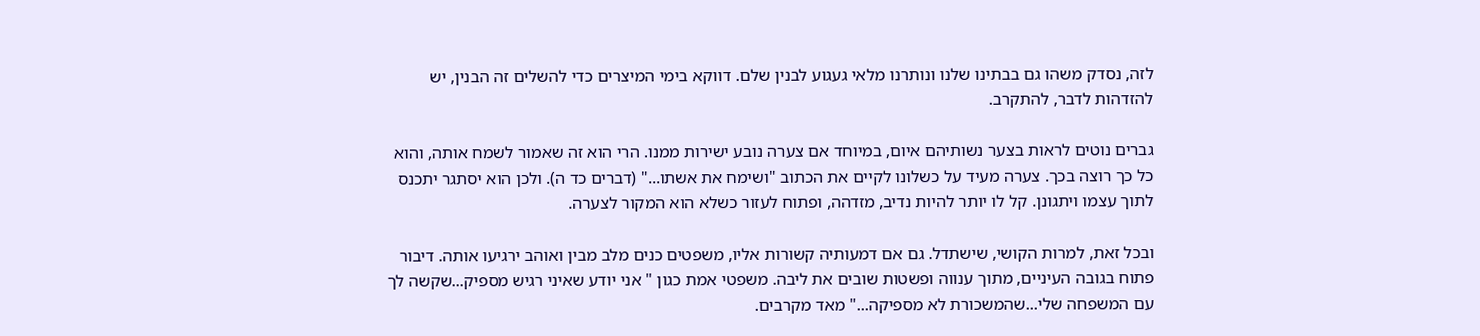לזה, נסדק משהו גם בבתינו שלנו ונותרנו מלאי געגוע לבנין שלם. דווקא בימי המיצרים כדי להשלים זה הבנין, יש להזדהות לדבר, להתקרב.

גברים נוטים לראות בצער נשותיהם איום, במיוחד אם צערה נובע ישירות ממנו. הרי הוא זה שאמור לשמח אותה, והוא כל כך רוצה בכך. צערה מעיד על כשלונו לקיים את הכתוב "ושימח את אשתו..." (דברים כד ה). ולכן הוא יסתגר יתכנס לתוך עצמו ויתגונן. קל לו יותר להיות נדיב, מזדהה, ופתוח לעזור כשלא הוא המקור לצערה.

ובכל זאת, למרות הקושי, שישתדל. גם אם דמעותיה קשורות אליו, משפטים כנים מלב מבין ואוהב ירגיעו אותה. דיבור פתוח בגובה העיניים, מתוך ענווה ופשטות שובים את ליבה. משפטי אמת כגון " אני יודע שאיני רגיש מספיק...שקשה לך עם המשפחה שלי...שהמשכורת לא מספיקה..." מאד מקרבים.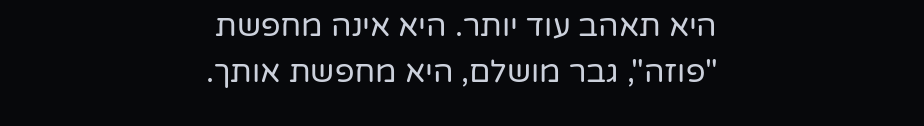היא תאהב עוד יותר. היא אינה מחפשת "פוזה", גבר מושלם, היא מחפשת אותך.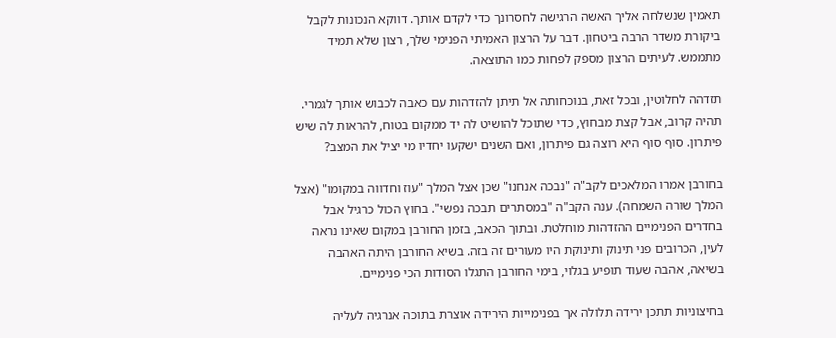תאמין שנשלחה אליך האשה הרגישה לחסרונך כדי לקדם אותך. דווקא הנכונות לקבל ביקורת משדר הרבה ביטחון. דבר על הרצון האמיתי הפנימי שלך, רצון שלא תמיד מתממש. לעיתים הרצון מספק לפחות כמו התוצאה.

תזדהה לחלוטין, ובכל זאת, בנוכחותה אל תיתן להזדהות עם כאבה לכבוש אותך לגמרי. תהיה קרוב, אבל קצת מבחוץ, כדי שתוכל להושיט לה יד ממקום בטוח, להראות לה שיש פיתרון. סוף סוף היא רוצה גם פיתרון, ואם השנים ישקעו יחדיו מי יציל את המצב?

בחורבן אמרו המלאכים לקב"ה "נבכה אנחנו" שכן אצל המלך "עוז וחדווה במקומו" (אצל המלך שורה השמחה). ענה הקב"ה "במסתרים תבכה נפשי". בחוץ הכול כרגיל אבל בחדרים הפנימיים ההזדהות מוחלטת. ובתוך הכאב, בזמן החורבן במקום שאינו נראה לעין, הכרובים פני תינוק ותינוקת היו מעורים זה בזה. בשיא החורבן היתה האהבה בשיאה, אהבה שעוד תופיע בגלוי, בימי החורבן התגלו הסודות הכי פנימיים.

בחיצוניות תתכן ירידה תלולה אך בפנימייות הירידה אוצרת בתוכה אנרגיה לעליה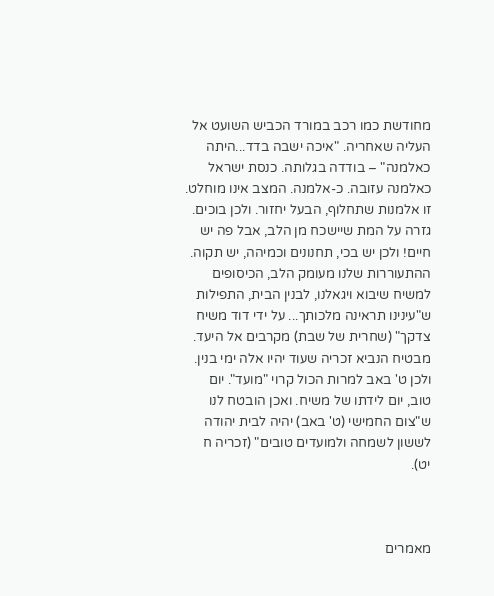מחודשת כמו רכב במורד הכביש השועט אל העליה שאחריה. "איכה ישבה בדד...היתה כאלמנה" – בודדה בגלותה. כנסת ישראל כאלמנה עזובה. כ-אלמנה. המצב אינו מוחלט. זו אלמנות שתחלוף, הבעל יחזור. ולכן בוכים. גזרה על המת שיישכח מן הלב, אבל פה יש חיים! ולכן יש בכי, תחנונים וכמיהה, יש תקוה. ההתעוררות שלנו מעומק הלב, הכיסופים למשיח שיבוא ויגאלנו, לבנין הבית, התפילות ש"עינינו תראינה מלכותך... על ידי דוד משיח צדקך" (שחרית של שבת) מקרבים אל היעד. מבטיח הנביא זכריה שעוד יהיו אלה ימי בנין. ולכן ט' באב למרות הכול קרוי "מועד". יום טוב, יום לידתו של משיח. ואכן הובטח לנו ש"צום החמישי (ט' באב) יהיה לבית יהודה לששון לשמחה ולמועדים טובים" (זכריה ח יט).



מאמרים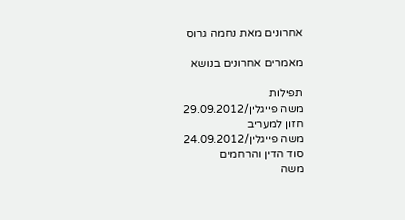אחרונים מאת נחמה גרוס

מאמרים אחרונים בנושא

תפילות
משה פייגלין/29.09.2012
חזון למעריב
משה פייגלין/24.09.2012
סוד הדין והרחמים
משה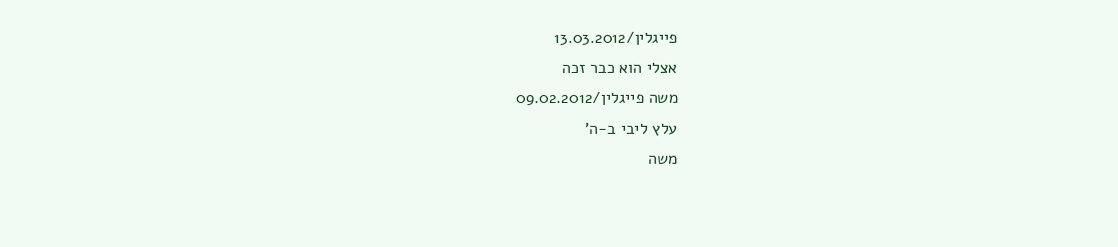פייגלין/13.03.2012
אצלי הוא כבר זכה
משה פייגלין/09.02.2012
עלץ ליבי ב-ה'
משה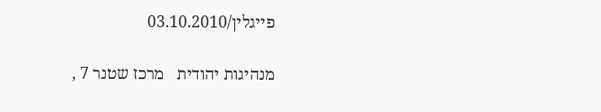פייגלין/03.10.2010

מנהיגות יהודית   מרכז שטנר 7 ,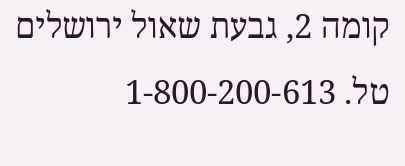קומה 2, גבעת שאול ירושלים   טל. 1-800-200-613